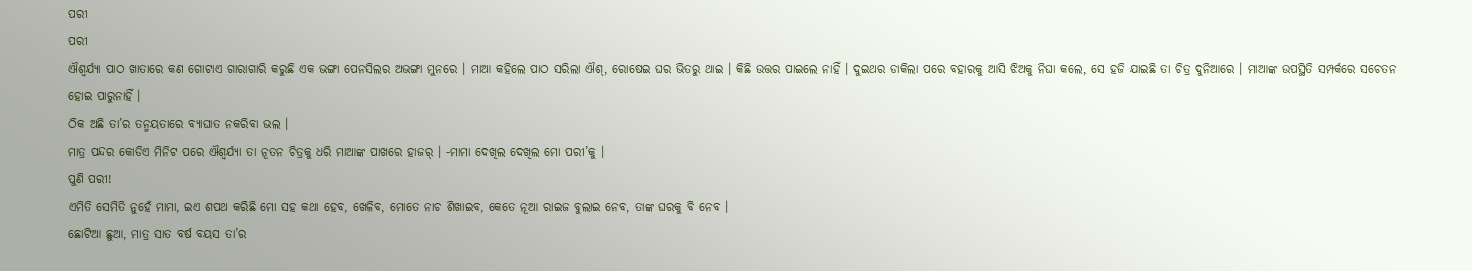ପରୀ
ପରୀ
ଐଶ୍ୱର୍ଯ୍ୟା ପାଠ ଖାତାରେ କଣ ଗୋଟାଏ ଗାରାଗାରି କରୁଛି ଏକ ଭଙ୍ଗା ପେନସିଲର ଅଭଙ୍ଗା ମୁନରେ । ମାଆ କହିଲେ ପାଠ ସରିଲା ଐଶ୍, ରୋଷେଇ ଘର ଭିତରୁ ଥାଇ । କିଛି ଉତ୍ତର ପାଇଲେ ନାହିଁ । ଦୁଇଥର ଡାକିଲା ପରେ ବହାରକୁ ଆସି ଝିଅକୁ ନିଘା କଲେ, ସେ ହଜି ଯାଇଛି ତା ଚିତ୍ର ଦୁନିଆରେ । ମାଆଙ୍କ ଉପସ୍ଥିତି ସମ୍ପର୍କରେ ସଚେତନ ହୋଇ ପାରୁନାହିଁ ।
ଠିକ ଅଛି ତା’ର ତନ୍ମୟତାରେ ବ୍ୟାଘାତ ନକରିବା ଭଲ ।
ମାତ୍ର ପନ୍ଦର କୋଡିଏ ମିନିଟ ପରେ ଐଶ୍ୱର୍ଯ୍ୟା ତା ନୂତନ ଚିତ୍ରକୁ ଧରି ମାଆଙ୍କ ପାଖରେ ହାଜର୍ । -ମାମା ଦେଖିଲ ଦେଖିଲ ମୋ ପରୀ’କୁ ।
ପୁଣି ପରୀ!
ଏମିତି ସେମିତି ନୁହେଁ ମାମା, ଇଏ ଶପଥ କରିଛି ମୋ ସହ କଥା ହେବ, ଖେଳିବ, ମୋତେ ନାଚ ଶିଖାଇବ, କେତେ ନୂଆ ରାଇଜ ବୁଲାଇ ନେବ, ତାଙ୍କ ଘରକୁ ବି ନେବ ।
ଛୋଟିଆ ଛୁଆ, ମାତ୍ର ସାତ ବର୍ଷ ବୟସ ତା’ର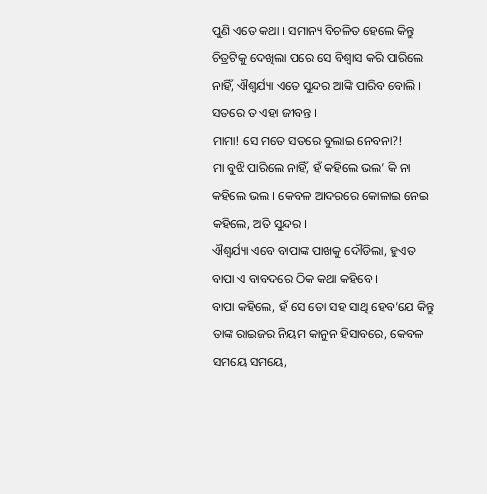ପୁଣି ଏତେ କଥା । ସମାନ୍ୟ ବିଚଳିତ ହେଲେ କିନ୍ତୁ ଚିତ୍ରଟିକୁ ଦେଖିଲା ପରେ ସେ ବିଶ୍ୱାସ କରି ପାରିଲେ ନାହିଁ, ଐଶ୍ୱର୍ଯ୍ୟା ଏତେ ସୁନ୍ଦର ଆଙ୍କି ପାରିବ ବୋଲି । ସତରେ ତ ଏହା ଜୀବନ୍ତ ।
ମାମା! ସେ ମତେ ସତରେ ବୁଲାଇ ନେବନା?!
ମା ବୁଝି ପାରିଲେ ନାହିଁ, ହଁ କହିଲେ ଭଲ’ କି ନା କହିଲେ ଭଲ । କେବଳ ଆଦରରେ କୋଳାଇ ନେଇ କହିଲେ, ଅତି ସୁନ୍ଦର ।
ଐଶ୍ୱର୍ଯ୍ୟା ଏବେ ବାପାଙ୍କ ପାଖକୁ ଦୌଡିଲା, ହୁଏତ ବାପା ଏ ବାବଦରେ ଠିକ କଥା କହିବେ ।
ବାପା କହିଲେ, ହଁ ସେ ତୋ ସହ ସାଥି ହେବ’ଯେ କିନ୍ତୁ ତାଙ୍କ ରାଇଜର ନିୟମ କାନୁନ ହିସାବରେ, କେବଳ ସମୟେ ସମୟେ,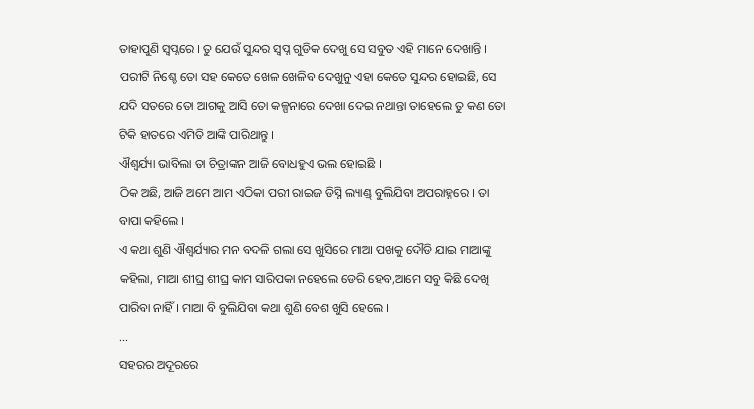ତାହାପୁଣି ସ୍ୱପ୍ନରେ । ତୁ ଯେଉଁ ସୁନ୍ଦର ସ୍ୱପ୍ନ ଗୁଡିକ ଦେଖୁ ସେ ସବୁତ ଏହି ମାନେ ଦେଖାନ୍ତି । ପରୀଟି ନିଶ୍ଚେ ତୋ ସହ କେତେ ଖେଳ ଖେଳିବ ଦେଖୁନୁ ଏହା କେତେ ସୁନ୍ଦର ହୋଇଛି, ସେ ଯଦି ସତରେ ତୋ ଆଗକୁ ଆସି ତୋ କଳ୍ପନାରେ ଦେଖା ଦେଇ ନଥାନ୍ତା ତାହେଲେ ତୁ କଣ ତୋ ଟିକି ହାତରେ ଏମିତି ଆଙ୍କି ପାରିଥାନ୍ତୁ ।
ଐଶ୍ୱର୍ଯ୍ୟା ଭାବିଲା ତା ଚିତ୍ରାଙ୍କନ ଆଜି ବୋଧହୁଏ ଭଲ ହୋଇଛି ।
ଠିକ ଅଛି, ଆଜି ଅମେ ଆମ ଏଠିକା ପରୀ ରାଇଜ ଡିସ୍ନି ଲ୍ୟାଣ୍ଡ୍ ବୁଲିଯିବା ଅପରାହ୍ନରେ । ତା ବାପା କହିଲେ ।
ଏ କଥା ଶୁଣି ଐଶ୍ୱର୍ଯ୍ୟାର ମନ ବଦଳି ଗଲା ସେ ଖୁସିରେ ମାଆ ପଖକୁ ଦୌଡି ଯାଇ ମାଆଙ୍କୁ କହିଲା, ମାଆ ଶୀଘ୍ର ଶୀଘ୍ର କାମ ସାରିପକା ନହେଲେ ଡେରି ହେବ,ଆମେ ସବୁ କିଛି ଦେଖି ପାରିବା ନାହିଁ । ମାଆ ବି ବୁଲିଯିବା କଥା ଶୁଣି ବେଶ ଖୁସି ହେଲେ ।
...
ସହରର ଅଦୂରରେ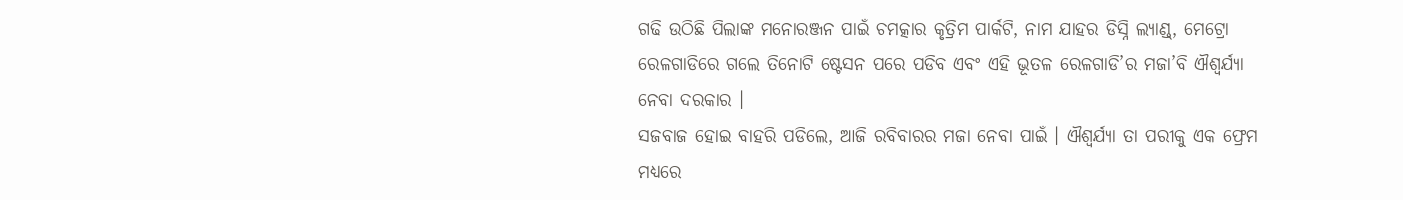ଗଢି ଉଠିଛି ପିଲାଙ୍କ ମନୋରଞ୍ଜନ ପାଇଁ ଚମତ୍କାର କୃତ୍ରିମ ପାର୍କଟି, ନାମ ଯାହର ଡିସ୍ନି ଲ୍ୟାଣ୍ଡ୍, ମେଟ୍ରୋ ରେଳଗାଡିରେ ଗଲେ ତିନୋଟି ଷ୍ଟେସନ ପରେ ପଡିବ ଏବଂ ଏହି ଭୂତଳ ରେଳଗାଡି’ର ମଜା’ବି ଐଶ୍ୱର୍ଯ୍ୟା ନେବା ଦରକାର ।
ସଜବାଜ ହୋଇ ବାହରି ପଡିଲେ, ଆଜି ରବିବାରର ମଜା ନେବା ପାଇଁ । ଐଶ୍ୱର୍ଯ୍ୟା ତା ପରୀକୁ ଏକ ଫ୍ରେମ ମଧ୍ୟରେ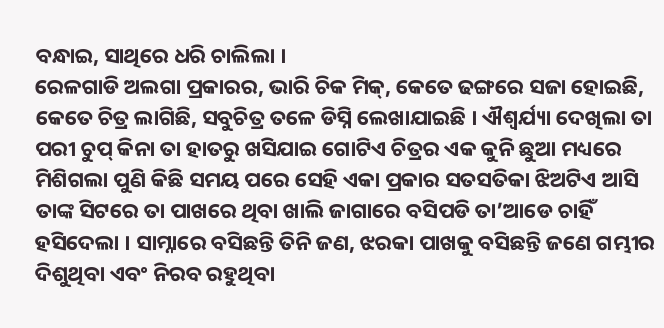ବନ୍ଧାଇ, ସାଥିରେ ଧରି ଚାଲିଲା ।
ରେଳଗାଡି ଅଲଗା ପ୍ରକାରର, ଭାରି ଚିକ ମିକ୍, କେତେ ଢଙ୍ଗରେ ସଜା ହୋଇଛି, କେତେ ଚିତ୍ର ଲାଗିଛି, ସବୁଚିତ୍ର ତଳେ ଡିସ୍ନି ଲେଖାଯାଇଛି । ଐଶ୍ୱର୍ଯ୍ୟା ଦେଖିଲା ତା ପରୀ ଚୁପ୍ କିନା ତା ହାତରୁ ଖସିଯାଇ ଗୋଟିଏ ଚିତ୍ରର ଏକ କୁନି ଛୁଆ ମଧ୍ୟରେ ମିଶିଗଲା ପୁଣି କିଛି ସମୟ ପରେ ସେହି ଏକା ପ୍ରକାର ସତସତିକା ଝିଅଟିଏ ଆସି ତାଙ୍କ ସିଟରେ ତା ପାଖରେ ଥିବା ଖାଲି ଜାଗାରେ ବସିପଡି ତା’ଆଡେ ଚାହିଁ ହସିଦେଲା । ସାମ୍ନାରେ ବସିଛନ୍ତି ତିନି ଜଣ, ଝରକା ପାଖକୁ ବସିଛନ୍ତି ଜଣେ ଗମ୍ଭୀର ଦିଶୁଥିବା ଏବଂ ନିରବ ରହୁଥିବା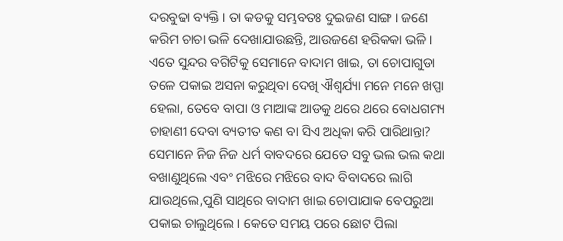ଦରବୁଢା ବ୍ୟକ୍ତି । ତା କଡକୁ ସମ୍ଭବତଃ ଦୁଇଜଣ ସାଙ୍ଗ । ଜଣେ କରିମ ଚାଚା ଭଳି ଦେଖାଯାଉଛନ୍ତି, ଆଉଜଣେ ହରିକକା ଭଳି । ଏତେ ସୁନ୍ଦର ବଗିଟିକୁ ସେମାନେ ବାଦାମ ଖାଇ, ତା ଚୋପାଗୁଡା ତଳେ ପକାଇ ଅସନା କରୁଥିବା ଦେଖି ଐଶ୍ୱର୍ଯ୍ୟା ମନେ ମନେ ଖପ୍ପା ହେଲା, ତେବେ ବାପା ଓ ମାଆଙ୍କ ଆଡକୁ ଥରେ ଥରେ ବୋଧଗମ୍ୟ ଚାହାଣୀ ଦେବା ବ୍ୟତୀତ କଣ ବା ସିଏ ଅଧିକା କରି ପାରିଥାନ୍ତା?
ସେମାନେ ନିଜ ନିଜ ଧର୍ମ ବାବଦରେ ଯେତେ ସବୁ ଭଲ ଭଲ କଥା ବଖାଣୁଥିଲେ ଏବଂ ମଝିରେ ମଝିରେ ବାଦ ବିବାଦରେ ଲାଗି ଯାଉଥିଲେ,ପୁଣି ସାଥିରେ ବାଦାମ ଖାଇ ଚୋପାଯାକ ବେପରୁଆ ପକାଇ ଚାଲୁଥିଲେ । କେତେ ସମୟ ପରେ ଛୋଟ ପିଲା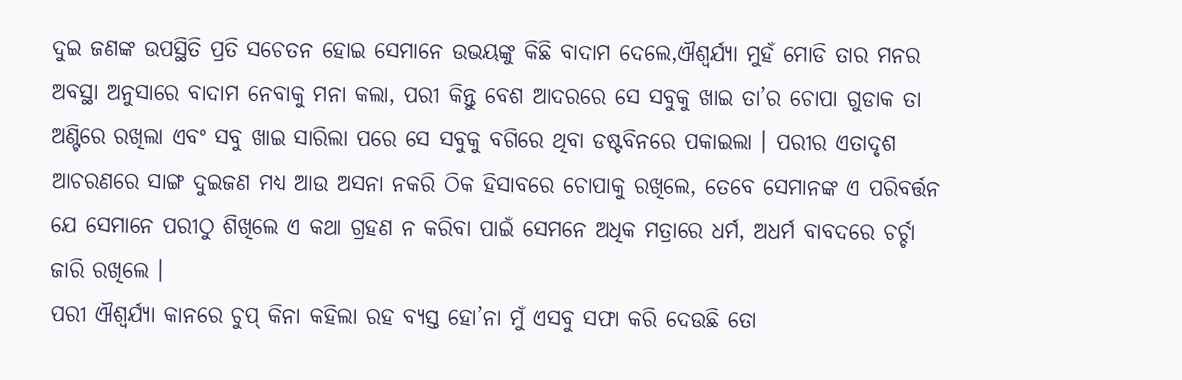ଦୁଇ ଜଣଙ୍କ ଉପସ୍ଥିତି ପ୍ରତି ସଚେତନ ହୋଇ ସେମାନେ ଉଭୟଙ୍କୁ କିଛି ବାଦାମ ଦେଲେ,ଐଶ୍ୱର୍ଯ୍ୟା ମୁହଁ ମୋଡି ତାର ମନର ଅବସ୍ଥା ଅନୁସାରେ ବାଦାମ ନେବାକୁ ମନା କଲା, ପରୀ କିନ୍ତୁ ବେଶ ଆଦରରେ ସେ ସବୁକୁ ଖାଇ ତା’ର ଚୋପା ଗୁଡାକ ତା ଅଣ୍ଟିରେ ରଖିଲା ଏବଂ ସବୁ ଖାଇ ସାରିଲା ପରେ ସେ ସବୁକୁ ବଗିରେ ଥିବା ଡଷ୍ଟବିନରେ ପକାଇଲା । ପରୀର ଏତାଦୃଶ ଆଚରଣରେ ସାଙ୍ଗ ଦୁଇଜଣ ମଧ୍ୟ ଆଉ ଅସନା ନକରି ଠିକ ହିସାବରେ ଚୋପାକୁ ରଖିଲେ, ତେବେ ସେମାନଙ୍କ ଏ ପରିବର୍ତ୍ତନ ଯେ ସେମାନେ ପରୀଠୁ ଶିଖିଲେ ଏ କଥା ଗ୍ରହଣ ନ କରିବା ପାଇଁ ସେମନେ ଅଧିକ ମତ୍ରାରେ ଧର୍ମ, ଅଧର୍ମ ବାବଦରେ ଚର୍ଚ୍ଚା ଜାରି ରଖିଲେ ।
ପରୀ ଐଶ୍ୱର୍ଯ୍ୟା କାନରେ ଚୁପ୍ କିନା କହିଲା ରହ ବ୍ୟସ୍ତ ହୋ’ନା ମୁଁ ଏସବୁ ସଫା କରି ଦେଉଛି ତୋ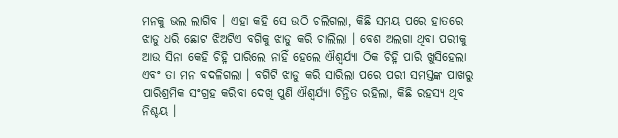ମନକୁ ଭଲ ଲାଗିବ । ଏହା କହି ସେ ଉଠି ଚଲିଗଲା, କିଛି ସମୟ ପରେ ହାତରେ ଝାଡୁ ଧରି ଛୋଟ ଝିଅଟିଏ ବଗିକୁ ଝାଡୁ କରି ଚାଲିଲା । ବେଶ ଅଲଗା ଥିବା ପରୀକୁ ଆଉ ସିନା କେହି ଚିହ୍ନି ପାରିଲେ ନାହିଁ ହେଲେ ଐଶ୍ୱର୍ଯ୍ୟା ଠିକ ଚିହ୍ନି ପାରି ଖୁସିହେଲା ଏବଂ ତା ମନ ବଦଳିଗଲା । ବଗିଟି ଝାଡୁ କରି ସାରିଲା ପରେ ପରୀ ସମସ୍ତଙ୍କ ପାଖରୁ ପାରିଶ୍ରମିକ ସଂଗ୍ରହ କରିବା ଦେଖି ପୁଣି ଐଶ୍ୱର୍ଯ୍ୟା ଚିନ୍ତିତ ରହିଲା, କିଛି ରହସ୍ୟ ଥିବ ନିଶ୍ଚୟ ।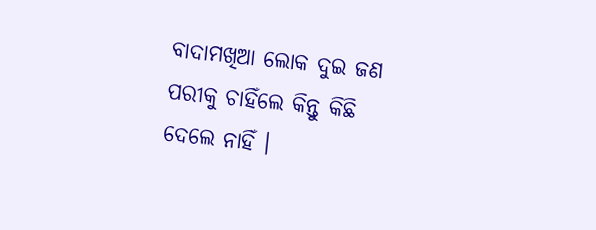ବାଦାମଖିଆ ଲୋକ ଦୁଇ ଜଣ ପରୀକୁ ଚାହିଁଲେ କିନ୍ତୁ କିଛି ଦେଲେ ନାହିଁ ।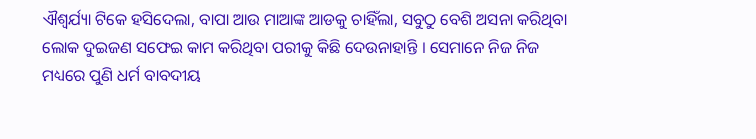ଐଶ୍ୱର୍ଯ୍ୟା ଟିକେ ହସିଦେଲା, ବାପା ଆଉ ମାଆଙ୍କ ଆଡକୁ ଚାହିଁଲା, ସବୁଠୁ ବେଶି ଅସନା କରିଥିବା ଲୋକ ଦୁଇଜଣ ସଫେଇ କାମ କରିଥିବା ପରୀକୁ କିଛି ଦେଉନାହାନ୍ତି । ସେମାନେ ନିଜ ନିଜ ମଧ୍ୟରେ ପୁଣି ଧର୍ମ ବାବଦୀୟ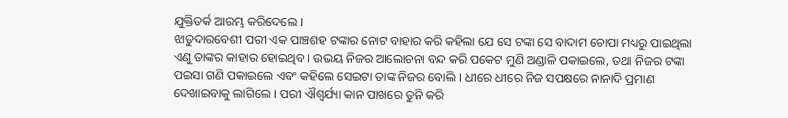ଯୁକ୍ତିତର୍କ ଆରମ୍ଭ କରିଦେଲେ ।
ଝାଡୁଦାରବେଶୀ ପରୀ ଏକ ପାଞ୍ଚଶହ ଟଙ୍କାର ନୋଟ ବାହାର କରି କହିଲା ଯେ ସେ ଟଙ୍କା ସେ ବାଦାମ ଚୋପା ମଧ୍ୟରୁ ପାଇଥିଲା ଏଣୁ ତାଙ୍କର କାହାର ହୋଇଥିବ । ଉଭୟ ନିଜର ଆଲୋଚନା ବନ୍ଦ କରି ପକେଟ ମୁଣି ଅଣ୍ଡାଳି ପକାଇଲେ, ତଥା ନିଜର ଟଙ୍କା ପଇସା ଗଣି ପକାଇଲେ ଏବଂ କହିଲେ ସେଇଟା ତାଙ୍କ ନିଜର ବୋଲି । ଧୀରେ ଧୀରେ ନିଜ ସପକ୍ଷରେ ନାନାଦି ପ୍ରମାଣ ଦେଖାଇବାକୁ ଲାଗିଲେ । ପରୀ ଐଶ୍ୱର୍ଯ୍ୟା କାନ ପାଖରେ ତୁନି କରି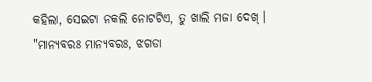କହିଲା, ସେଇଟା ନକଲି ନୋଟଟିଏ, ତୁ ଖାଲି ମଜା ଦେଖ୍ ।
"ମାନ୍ୟବରଃ ମାନ୍ୟବରଃ, ଝଗଡା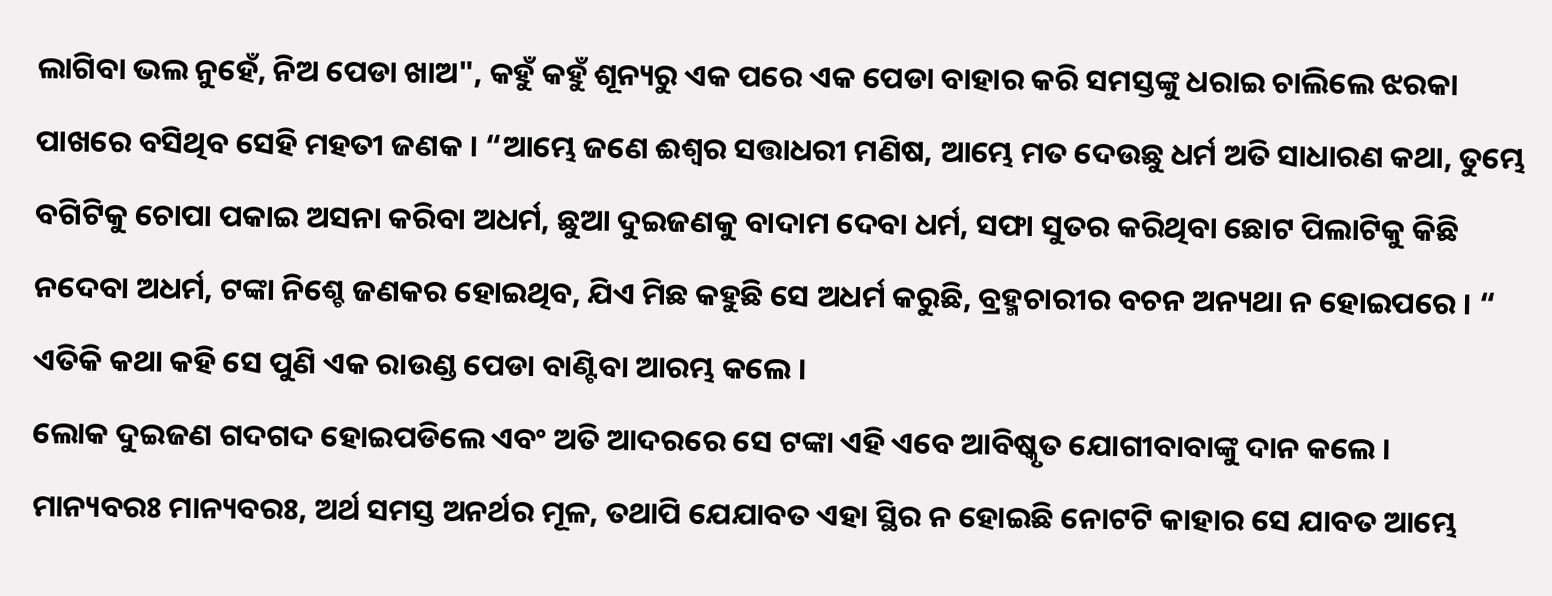ଲାଗିବା ଭଲ ନୁହେଁ, ନିଅ ପେଡା ଖାଅ", କହୁଁ କହୁଁ ଶୂନ୍ୟରୁ ଏକ ପରେ ଏକ ପେଡା ବାହାର କରି ସମସ୍ତଙ୍କୁ ଧରାଇ ଚାଲିଲେ ଝରକା ପାଖରେ ବସିଥିବ ସେହି ମହତୀ ଜଣକ । “ଆମ୍ଭେ ଜଣେ ଈଶ୍ୱର ସତ୍ତାଧରୀ ମଣିଷ, ଆମ୍ଭେ ମତ ଦେଉଛୁ ଧର୍ମ ଅତି ସାଧାରଣ କଥା, ତୁମ୍ଭେ ବଗିଟିକୁ ଚୋପା ପକାଇ ଅସନା କରିବା ଅଧର୍ମ, ଛୁଆ ଦୁଇଜଣକୁ ବାଦାମ ଦେବା ଧର୍ମ, ସଫା ସୁତର କରିଥିବା ଛୋଟ ପିଲାଟିକୁ କିଛି ନଦେବା ଅଧର୍ମ, ଟଙ୍କା ନିଶ୍ଚେ ଜଣକର ହୋଇଥିବ, ଯିଏ ମିଛ କହୁଛି ସେ ଅଧର୍ମ କରୁଛି, ବ୍ରହ୍ମଚାରୀର ବଚନ ଅନ୍ୟଥା ନ ହୋଇପରେ । “
ଏତିକି କଥା କହି ସେ ପୁଣି ଏକ ରାଉଣ୍ଡ ପେଡା ବାଣ୍ଟିବା ଆରମ୍ଭ କଲେ ।
ଲୋକ ଦୁଇଜଣ ଗଦଗଦ ହୋଇପଡିଲେ ଏବଂ ଅତି ଆଦରରେ ସେ ଟଙ୍କା ଏହି ଏବେ ଆବିଷ୍କୃତ ଯୋଗୀବାବାଙ୍କୁ ଦାନ କଲେ ।
ମାନ୍ୟବରଃ ମାନ୍ୟବରଃ, ଅର୍ଥ ସମସ୍ତ ଅନର୍ଥର ମୂଳ, ତଥାପି ଯେଯାବତ ଏହା ସ୍ଥିର ନ ହୋଇଛି ନୋଟଟି କାହାର ସେ ଯାବତ ଆମ୍ଭେ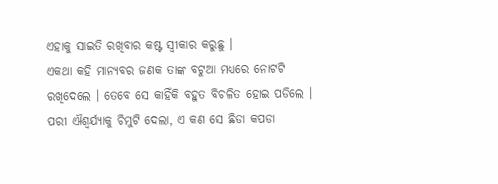ଏହାକୁ ସାଇତି ରଖିବାର କଷ୍ଟ ସ୍ୱୀକାର କରୁଛୁ ।
ଏକଥା କହି ମାନ୍ୟବର ଜଣକ ତାଙ୍କ ବଟୁଆ ମଧ୍ୟରେ ନୋଟଟି ରଖିଦେଲେ । ତେବେ ସେ କାହିଁକି ବହୁତ ବିଚଳିତ ହୋଇ ପଡିଲେ ।
ପରୀ ଐଶ୍ୱର୍ଯ୍ୟାକୁ ଚିମୁଟି ଦେଲା, ଏ କଣ ସେ ଛିଡା କପଡା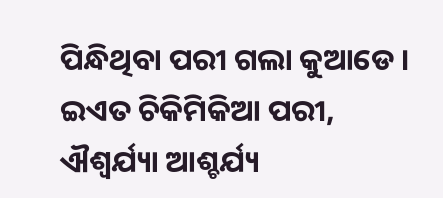ପିନ୍ଧିଥିବା ପରୀ ଗଲା କୁଆଡେ । ଇଏତ ଚିକିମିକିଆ ପରୀ, ଐଶ୍ୱର୍ଯ୍ୟା ଆଶ୍ଚର୍ଯ୍ୟ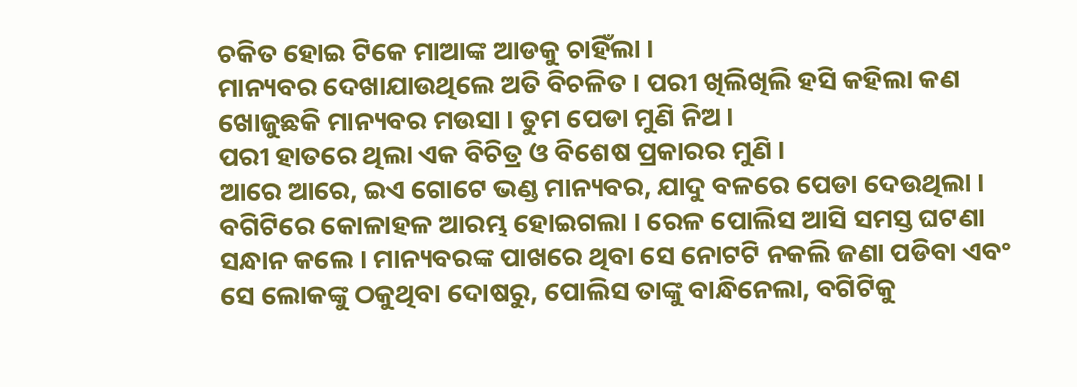ଚକିତ ହୋଇ ଟିକେ ମାଆଙ୍କ ଆଡକୁ ଚାହିଁଲା ।
ମାନ୍ୟବର ଦେଖାଯାଉଥିଲେ ଅତି ବିଚଳିତ । ପରୀ ଖିଲିଖିଲି ହସି କହିଲା କଣ ଖୋଜୁଛକି ମାନ୍ୟବର ମଉସା । ତୁମ ପେଡା ମୁଣି ନିଅ ।
ପରୀ ହାତରେ ଥିଲା ଏକ ବିଚିତ୍ର ଓ ବିଶେଷ ପ୍ରକାରର ମୁଣି ।
ଆରେ ଆରେ, ଇଏ ଗୋଟେ ଭଣ୍ଡ ମାନ୍ୟବର, ଯାଦୁ ବଳରେ ପେଡା ଦେଉଥିଲା । ବଗିଟିରେ କୋଳାହଳ ଆରମ୍ଭ ହୋଇଗଲା । ରେଳ ପୋଲିସ ଆସି ସମସ୍ତ ଘଟଣା ସନ୍ଧାନ କଲେ । ମାନ୍ୟବରଙ୍କ ପାଖରେ ଥିବା ସେ ନୋଟଟି ନକଲି ଜଣା ପଡିବା ଏବଂ ସେ ଲୋକଙ୍କୁ ଠକୁଥିବା ଦୋଷରୁ, ପୋଲିସ ତାଙ୍କୁ ବାନ୍ଧିନେଲା, ବଗିଟିକୁ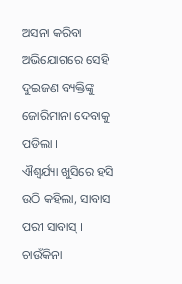ଅସନା କରିବା ଅଭିଯୋଗରେ ସେହି ଦୁଇଜଣ ବ୍ୟକ୍ତିଙ୍କୁ ଜୋରିମାନା ଦେବାକୁ ପଡିଲା ।
ଐଶ୍ୱର୍ଯ୍ୟା ଖୁସିରେ ହସି ଉଠି କହିଲା, ସାବାସ ପରୀ ସାବାସ୍ ।
ଚାଉଁକିନା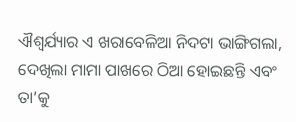ଐଶ୍ୱର୍ଯ୍ୟାର ଏ ଖରାବେଳିଆ ନିଦଟା ଭାଙ୍ଗିଗଲା, ଦେଖିଲା ମାମା ପାଖରେ ଠିଆ ହୋଇଛନ୍ତି ଏବଂ ତା’କୁ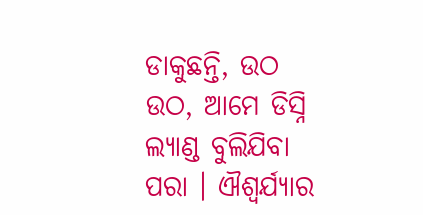ଡାକୁଛନ୍ତି, ଉଠ ଉଠ, ଆମେ ଡିସ୍ନି ଲ୍ୟାଣ୍ଡ ବୁଲିଯିବା ପରା । ଐଶ୍ୱର୍ଯ୍ୟାର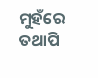ମୁହଁରେ ତଥାପି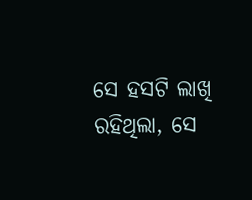ସେ ହସଟି ଲାଖି ରହିଥିଲା, ସେ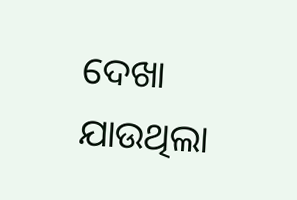ଦେଖା ଯାଉଥିଲା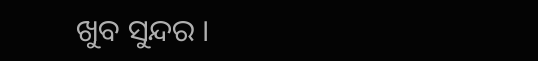ଖୁବ ସୁନ୍ଦର ।